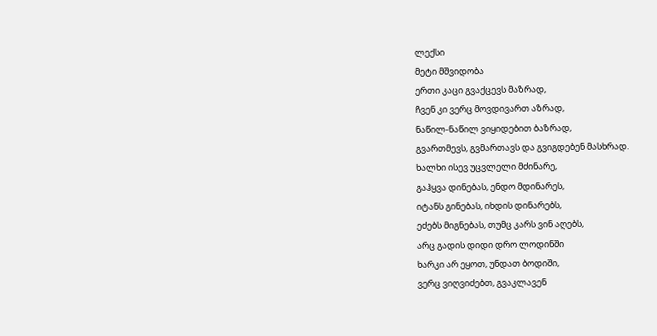ლექსი
მეტი მშვიდობა
ერთი კაცი გვაქცევს მაზრად,
ჩვენ კი ვერც მოვდივართ აზრად,
ნაწილ-ნაწილ ვიყიდებით ბაზრად,
გვართმევს, გვმართავს და გვიგდებენ მასხრად.
ხალხი ისევ უცვლელი მძინარე,
გაჰყვა დინებას, ენდო მდინარეს,
იტანს გინებას, იხდის დინარებს,
ეძებს მიგნებას, თუმც კარს ვინ აღებს,
არც გადის დიდი დრო ლოდინში
ხარკი არ ეყოთ, უნდათ ბოდიში,
ვერც ვიღვიძებთ, გვაკლავენ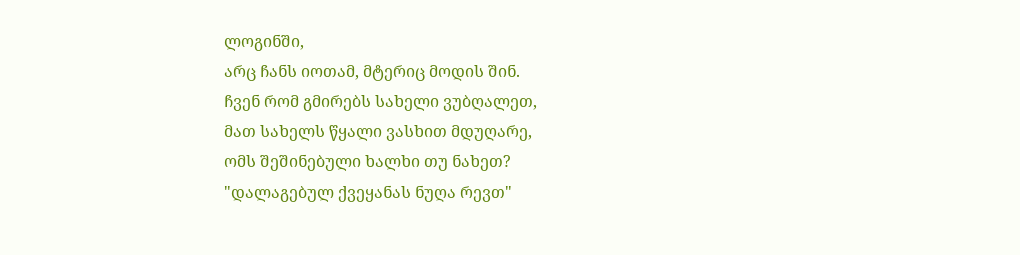ლოგინში,
არც ჩანს იოთამ, მტერიც მოდის შინ.
ჩვენ რომ გმირებს სახელი ვუბღალეთ,
მათ სახელს წყალი ვასხით მდუღარე,
ომს შეშინებული ხალხი თუ ნახეთ?
"დალაგებულ ქვეყანას ნუღა რევთ"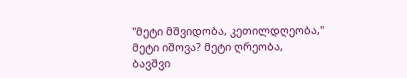"მეტი მშვიდობა, კეთილდღეობა,"
მეტი იშოვა? მეტი ღრეობა,
ბავშვი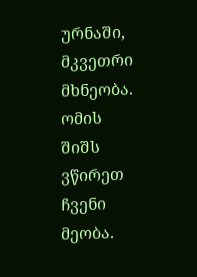ურნაში, მკვეთრი მხნეობა.
ომის შიშს ვწირეთ ჩვენი მეობა.